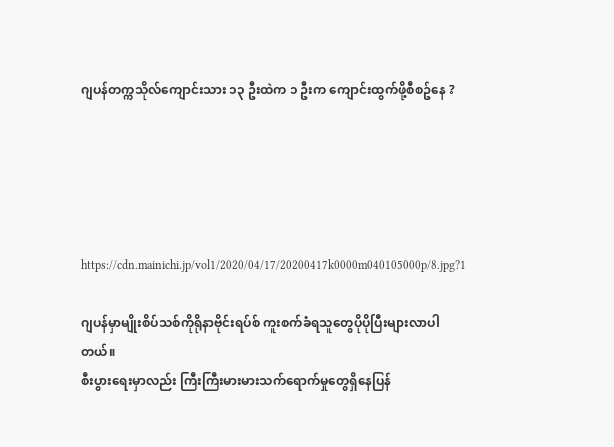ဂျပန်တက္ကသိုလ်ကျောင်းသား ၁၃ ဦးထဲက ၁ ဦးက ကျောင်းထွက်ဖို့စီစဥ်နေ ?





https://cdn.mainichi.jp/vol1/2020/04/17/20200417k0000m040105000p/8.jpg?1

ဂျပန်မှာမျိုးစိပ်သစ်ကိုရိုနာဗိုင်းရပ်စ် ကူးစက်ခံရသူတွေပိုပိုပြီးများလာပါတယ်။
စီးပွားရေးမှာလည်း ကြီးကြီးမားမားသက်ရောက်မှုတွေရှိနေပြန်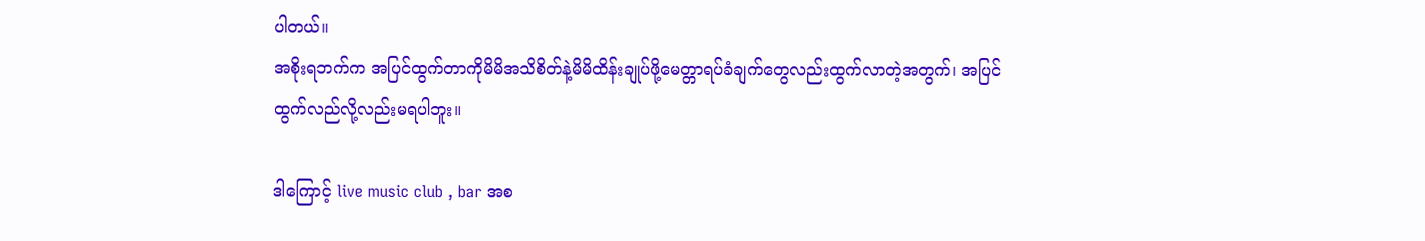ပါတယ်။
အစိုးရဘက်က အပြင်ထွက်တာကိုမိမိအသိစိတ်နဲ့မိမိထိန်းချုပ်ဖို့မေတ္တာရပ်ခံချက်တွေလည်းထွက်လာတဲ့အတွက်၊ အပြင်ထွက်လည်လို့လည်းမရပါဘူး။

ဒါကြောင့် live music club , bar အစ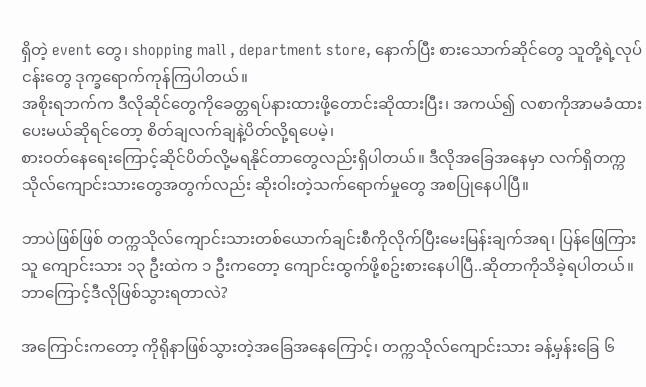ရှိတဲ့ event တွေ၊ shopping mall , department store, နောက်ပြီး စားသောက်ဆိုင်တွေ သူတို့ရဲ့လုပ်ငန်းတွေ ဒုက္ခရောက်ကုန်ကြပါတယ်။
အစိုးရဘက်က ဒီလိုဆိုင်တွေကိုခေတ္တရပ်နားထားဖို့တောင်းဆိုထားပြီး၊ အကယ်၍ လစာကိုအာမခံထားပေးမယ်ဆိုရင်တော့ စိတ်ချလက်ချနဲ့ပိတ်လို့ရပေမဲ့၊
စားဝတ်နေရေးကြောင့်ဆိုင်ပိတ်လို့မရနိုင်တာတွေလည်းရှိပါတယ်။ ဒီလိုအခြေအနေမှာ လက်ရှိတက္ကသိုလ်ကျောင်းသားတွေအတွက်လည်း ဆိုးဝါးတဲ့သက်ရောက်မှုတွေ အစပြုနေပါပြီ။

ဘာပဲဖြစ်ဖြစ် တက္ကသိုလ်ကျောင်းသားတစ်ယောက်ချင်းစီကိုလိုက်ပြီးမေးမြန်းချက်အရ၊ ပြန်ဖြေကြားသူ ကျောင်းသား ၁၃ ဦးထဲက ၁ ဦးကတော့ ကျောင်းထွက်ဖို့စဥ်းစားနေပါပြီ..ဆိုတာကိုသိခဲ့ရပါတယ်။
ဘာကြောင့်ဒီလိုဖြစ်သွားရတာလဲ?

အကြောင်းကတော့ ကိုရိုနာဖြစ်သွားတဲ့အခြေအနေကြောင့်၊ တက္ကသိုလ်ကျောင်းသား ခန့်မှန်းခြေ ၆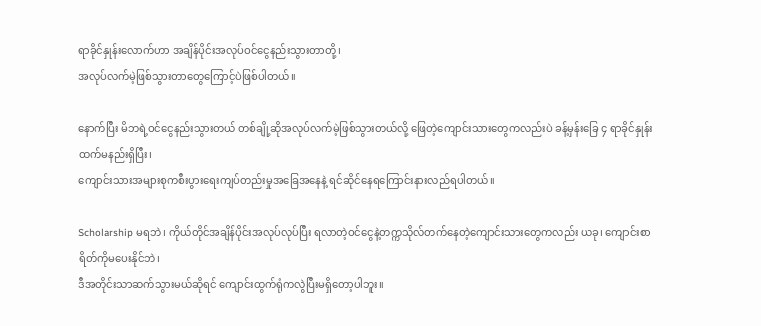ရာခိုင်နှုန်းလောက်ဟာ အချိန်ပိုင်းအလုပ်ဝင်ငွေနည်းသွားတာတို့၊
အလုပ်လက်မဲ့ဖြစ်သွားတာတွေကြောင့်ပဲဖြစ်ပါတယ်။

နောက်ပြီး မိဘရဲ့ဝင်ငွေနည်းသွားတယ် တစ်ချို့ဆိုအလုပ်လက်မဲ့ဖြစ်သွားတယ်လို့ ဖြေတဲ့ကျောင်းသားတွေကလည်းပဲ ခန့်မှန်းခြေ ၄ ရာခိုင်နှုန်းထက်မနည်းရှိပြီး၊
ကျောင်းသားအများစုကစီးပွားရေးကျပ်တည်းမှုအခြေအနေနဲ့ ရင်ဆိုင်နေရကြောင်းနားလည်ရပါတယ်။

Scholarship မရဘဲ၊ ကိုယ်တိုင်အချိန်ပိုင်းအလုပ်လုပ်ပြီး ရလာတဲ့ဝင်ငွေနဲ့တက္ကသိုလ်တက်နေတဲ့ကျောင်းသားတွေကလည်း ယခု၊ ကျောင်းစာရိတ်ကိုမပေးနိုင်ဘဲ၊
ဒီအတိုင်းသာဆက်သွားမယ်ဆိုရင် ကျောင်းထွက်ရုံကလွဲပြီးမရှိတော့ပါဘူး။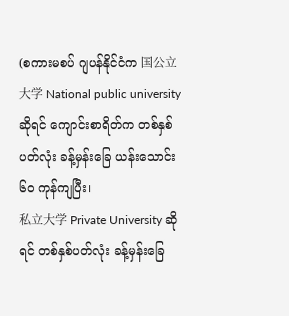(စကားမစပ် ဂျပန်နိုင်ငံက 国公立大学 National public university ဆိုရင် ကျောင်းစာရိတ်က တစ်နှစ်ပတ်လုံး ခန့်မှန်းခြေ ယန်းသောင်း၆၀ ကုန်ကျပြီး၊
私立大学 Private University ဆိုရင် တစ်နှစ်ပတ်လုံး ခန့်မှန်းခြေ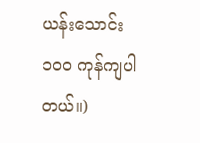ယန်းသောင်း ၁၀၀ ကုန်ကျပါတယ်။)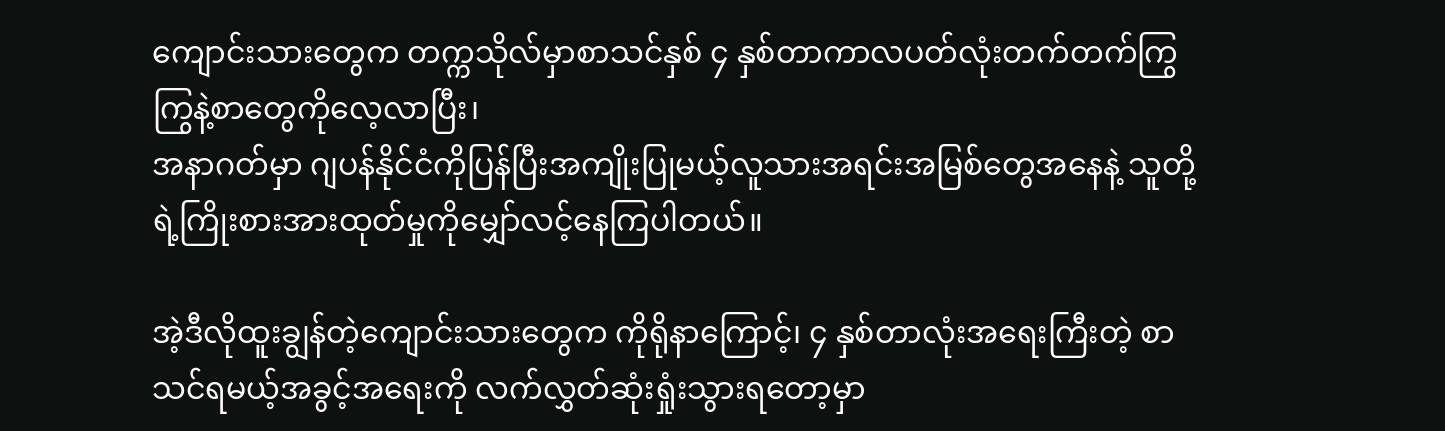ကျောင်းသားတွေက တက္ကသိုလ်မှာစာသင်နှစ် ၄ နှစ်တာကာလပတ်လုံးတက်တက်ကြွကြွနဲ့စာတွေကိုလေ့လာပြီး၊
အနာဂတ်မှာ ဂျပန်နိုင်ငံကိုပြန်ပြီးအကျိုးပြုမယ့်လူသားအရင်းအမြစ်တွေအနေနဲ့ သူတို့ရဲ့ကြိုးစားအားထုတ်မှုကိုမျှော်လင့်နေကြပါတယ်။

အဲ့ဒီလိုထူးချွန်တဲ့ကျောင်းသားတွေက ကိုရိုနာကြောင့်၊ ၄ နှစ်တာလုံးအရေးကြီးတဲ့ စာသင်ရမယ့်အခွင့်အရေးကို လက်လွှတ်ဆုံးရှုံးသွားရတော့မှာ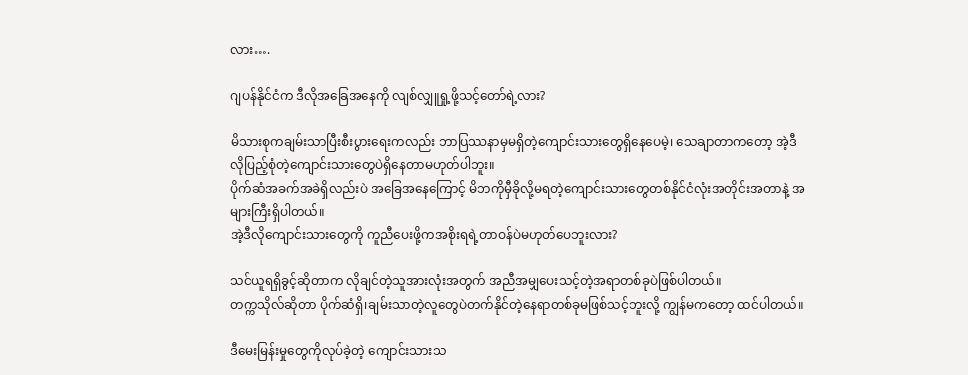လား….

ဂျပန်နိုင်ငံက ဒီလိုအခြေအနေကို လျစ်လျှူရှု့ဖို့သင့်တော်ရဲ့လား?

မိသားစုကချမ်းသာပြီးစီးပွားရေးကလည်း ဘာပြဿနာမှမရှိတဲ့ကျောင်းသားတွေရှိနေပေမဲ့၊ သေချာတာကတော့ အဲ့ဒီလိုပြည့်စုံတဲ့ကျောင်းသားတွေပဲရှိနေတာမဟုတ်ပါဘူး။
ပိုက်ဆံအခက်အခဲရှိလည်းပဲ အခြေအနေကြောင့် မိဘကိုမှီခိုလို့မရတဲ့ကျောင်းသားတွေတစ်နိုင်ငံလုံးအတိုင်းအတာနဲ့ အများကြီးရှိပါတယ်။
အဲ့ဒီလိုကျောင်းသားတွေကို ကူညီပေးဖို့ကအစိုးရရဲ့တာဝန်ပဲမဟုတ်ပေဘူးလား?

သင်ယူရရှိခွင့်ဆိုတာက လိုချင်တဲ့သူအားလုံးအတွက် အညီအမျှပေးသင့်တဲ့အရာတစ်ခုပဲဖြစ်ပါတယ်။
တက္ကသိုလ်ဆိုတာ ပိုက်ဆံရှိ၊ချမ်းသာတဲ့လူတွေပဲတက်နိုင်တဲ့နေရာတစ်ခုမဖြစ်သင့်ဘူးလို့ ကျွန်မကတော့ ထင်ပါတယ်။

ဒီမေးမြန်းမှုတွေကိုလုပ်ခဲ့တဲ့ ကျောင်းသားသ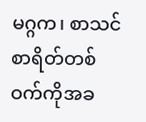မဂ္ဂက၊ စာသင်စာရိတ်တစ်ဝက်ကိုအခ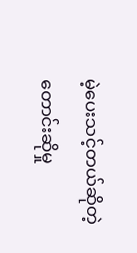မဲ့ပေးသင့်တယ်ဆိုတဲ့တောင်းဆိုမှု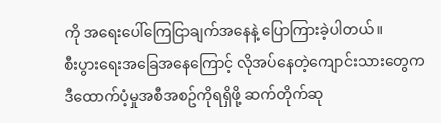ကို အရေးပေါ်ကြေငြာချက်အနေနဲ့ ပြောကြားခဲ့ပါတယ်။
စီးပွားရေးအခြေအနေကြောင့် လိုအပ်နေတဲ့ကျောင်းသားတွေက ဒီထောက်ပံ့မှုအစီအစဥ်ကိုရရှိဖို့ ဆက်တိုက်ဆု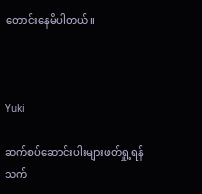တောင်းနေမိပါတယ်။



Yuki

ဆက်စပ်ဆောင်းပါးများဖတ်ရှု့ရန်
သက်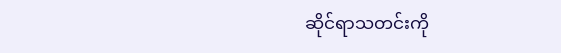ဆိုင်ရာသတင်းကို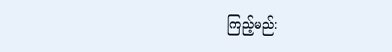ကြည့်မည်: